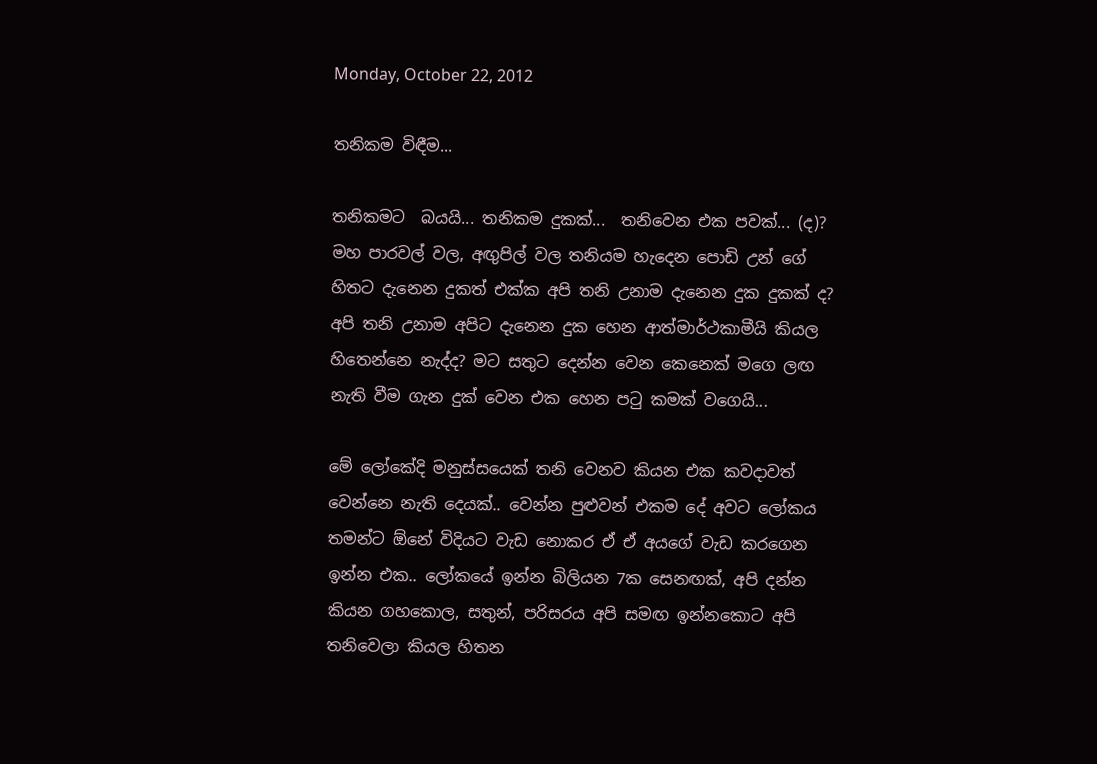Monday, October 22, 2012

තනිකම විඳීම...

තනිකමට  බයයි... තනිකම දුකක්...  තනිවෙන එක පවක්... (ද)?  මහ පාරවල් වල, අඟුපිල් වල තනියම හැදෙන පොඩි උන් ගේ හිතට දැනෙන දුකත් එක්ක අපි තනි උනාම දැනෙන දුක දුකක් ද?  අපි තනි උනාම අපිට දැනෙන දුක හෙන ආත්මාර්ථකාමීයි කියල හිතෙන්නෙ නැද්ද? මට සතුට දෙන්න වෙන කෙනෙක් මගෙ ලඟ නැති වීම ගැන දුක් වෙන එක හෙන පටු කමක් වගෙයි...

මේ ලෝකේදි මනුස්සයෙක් තනි වෙනව කියන එක කවදාවත් වෙන්නෙ නැති දෙයක්.. වෙන්න පුළුවන් එකම දේ අවට ලෝකය තමන්ට ඕනේ විදියට වැඩ නොකර ඒ ඒ අයගේ වැඩ කරගෙන ඉන්න එක.. ලෝකයේ ඉන්න බිලියන 7ක සෙනඟක්, අපි දන්න කියන ගහකොල, සතුන්, පරිසරය අපි සමඟ ඉන්නකොට අපි තනිවෙලා කියල හිතන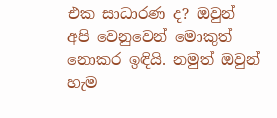එක සාධාරණ ද? ඔවුන් අපි වෙනුවෙන් මොකුත් නොකර ඉඳියි. නමුත් ඔවුන් හැම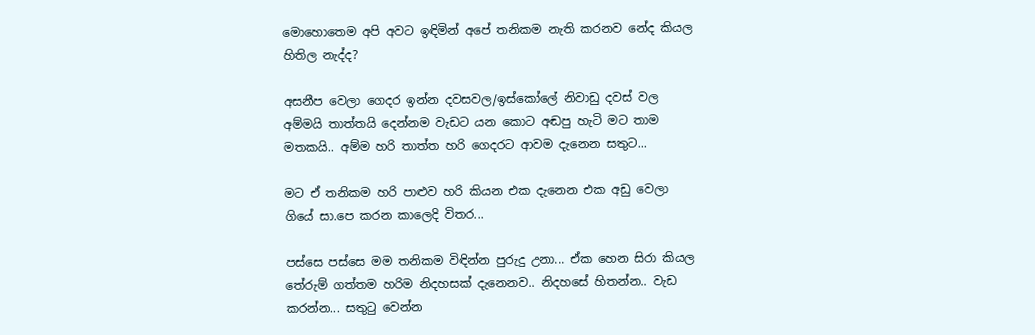මොහොතෙම අපි අවට ඉඳිමින් අපේ තනිකම නැති කරනව නේද කියල හිතිල නැද්ද?

අසනීප වෙලා ගෙදර ඉන්න දවසවල/ඉස්කෝලේ නිවාඩු දවස් වල අම්මයි තාත්තයි දෙන්නම වැඩට යන කොට අඬපු හැටි මට තාම මතකයි.. අම්ම හරි තාත්ත හරි ගෙදරට ආවම දැනෙන සතුට...

මට ඒ තනිකම හරි පාළුව හරි කියන එක දැනෙන එක අඩු වෙලා ගියේ සා.පෙ කරන කාලෙදි විතර...

පස්සෙ පස්සෙ මම තනිකම විඳින්න පුරුදු උනා... ඒක හෙන සිරා කියල තේරුම් ගත්තම හරිම නිදහසක් දැනෙනව.. නිදහසේ හිතන්න.. වැඩ කරන්න... සතුටු වෙන්න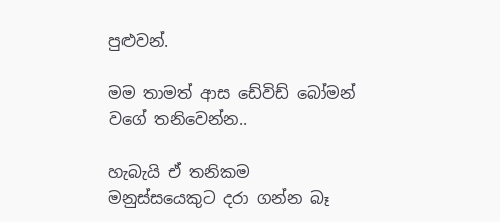පුළුවන්.

මම තාමත් ආස ඩේවිඩ් බෝමන් වගේ තනිවෙන්න..

හැබැයි ඒ තනිකම මනුස්සයෙකුට දරා ගන්න බෑ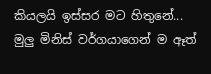කියලයි ඉස්සර මට හිතුනේ...  මුලු මිනිස් වර්ගයාගෙන් ම ඈත්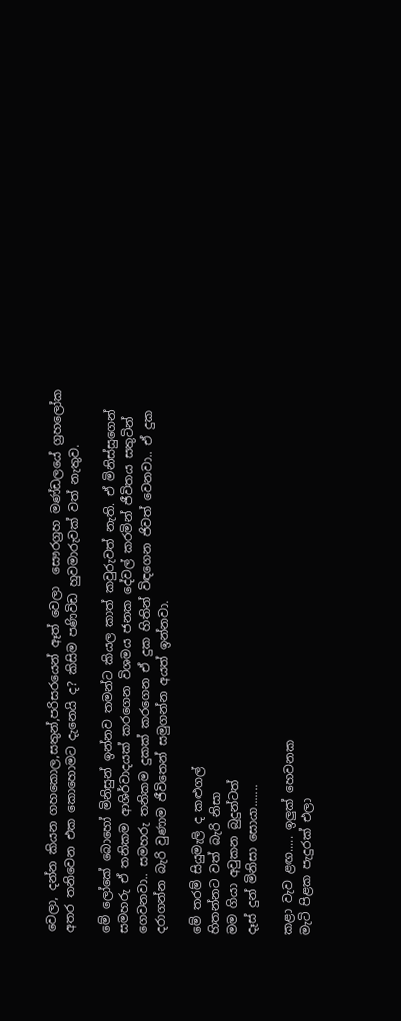වෙලා, දන්න කියන ගහකොල,සතුන්,පරිසරයෙන් ඈත් වෙලා  සෞරග්‍රහ මණ්ඩලයේ ග්‍රහලෝක අතර තනිවෙන එක කොහොමට දැනෙයි ද? කිසිම පණිවිඩ හුවමාරුවක් වත් නැතුව.

මේ ලෝකේ බොහෝ මිනිසුන් ඉන්නව තමන්ට කියල කාත් කවුරුවත් නැති. ඒ මිනිස්සුගෙන් සමහරු ඒ තනිකම ආශිර්වාදයක් කරගෙන විශමය ජනක දේවල් කරමින් ජීවිතය සතුටින් ගෙවනවා.. සමහරු තනිකම දුකක් කරගෙන ඒ දුක හිතින් විඳගෙන ජිවත් වෙනවා.. ඒ දුක දරාගන්න බැරි වුණාම ජීවිතෙන් සමුගන්න අයත් ඉන්නවා.

මේ තරම් සියුමැලි ද කළුගල්
හිතන්නට වත් බැරි නිසා
මම ගියා අවුකන බුදුන්ටත්
දෑස් දුන් මිනිසා සොයා.......

කළා වැව ළඟ..... ඉලුක් හෙවනක
මැටි පිළක පැදුරක් එලා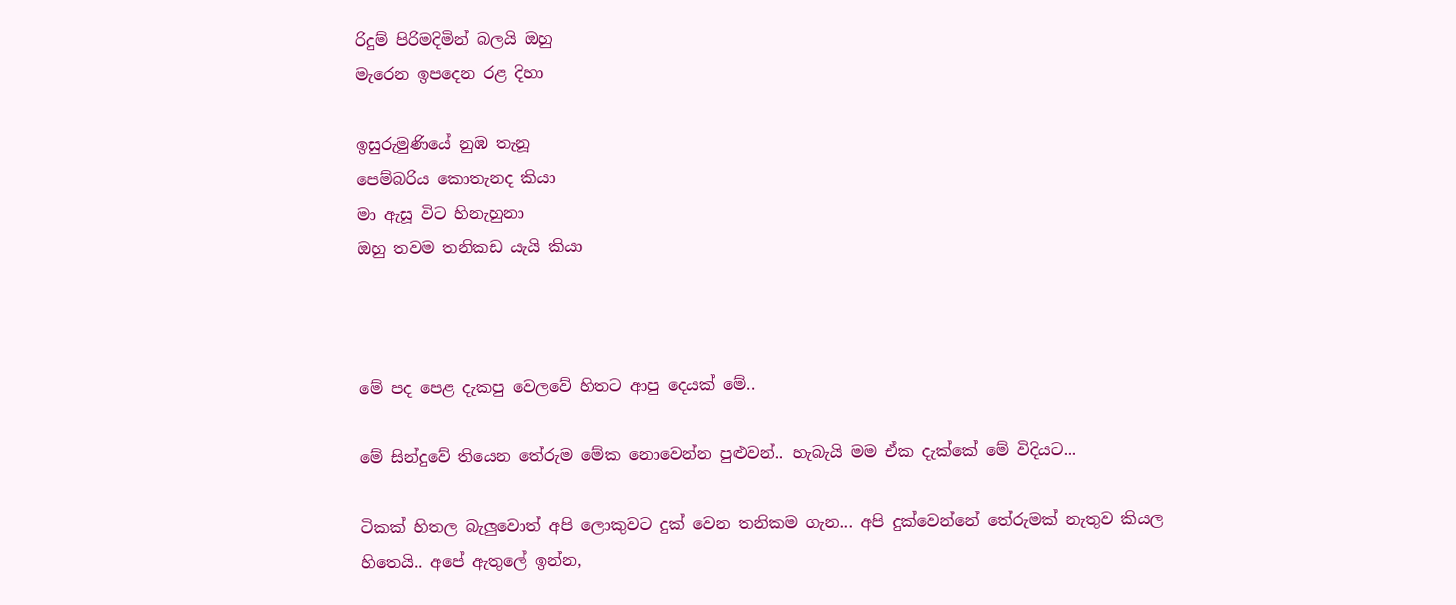රිදුම් පිරිමදිමින් බලයි ඔහු
මැරෙන ඉපදෙන රළ දිහා

ඉසුරුමුණියේ නුඹ තැනූ
පෙම්බරිය කොතැනද කියා
මා ඇසූ විට හිනැහුනා
ඔහු තවම තනිකඩ යැයි කියා



මේ පද පෙළ දැකපු වෙලවේ හිතට ආපු දෙයක් මේ..

මේ සින්දුවේ තියෙන තේරුම මේක නොවෙන්න පුළුවන්.. හැබැයි මම ඒක දැක්කේ මේ විදියට...

ටිකක් හිතල බැලුවොත් අපි ලොකුවට දුක් වෙන තනිකම ගැන... අපි දුක්වෙන්නේ තේරුමක් නැතුව කියල හිතෙයි.. අපේ ඇතුලේ ඉන්න,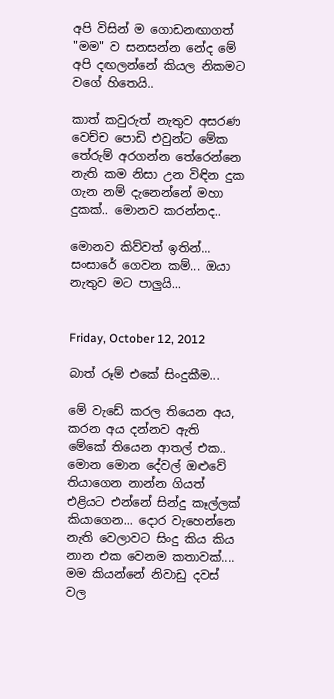අපි විසින් ම ගොඩනඟාගත් "මම" ව සනසන්න නේද මේ අපි දඟලන්නේ කියල නිකමට වගේ හිතෙයි..

කාත් කවුරුත් නැතුව අසරණ වෙච්ච පොඩි එවුන්ට මේක තේරුම් අරගන්න තේරෙන්නෙ නැති කම නිසා උන විඳින දුක ගැන නම් දැනෙන්නේ මහා දුකක්.. මොනව කරන්නද..

මොනව කිව්වත් ඉතින්...  සංසාරේ ගෙවන කම්... ඔයා නැතුව මට පාලුයි...


Friday, October 12, 2012

බාත් රූම් එකේ සිංදුකීම...

මේ වැඩේ කරල තියෙන අය, කරන අය දන්නව ඇති මේකේ තියෙන ආතල් එක..  මොන මොන දේවල් ඔළුවේ තියාගෙන නාන්න ගියත් එළියට එන්නේ සින්දු කෑල්ලක් කියාගෙන... දොර වැහෙන්නෙ නැති වෙලාවට සිංදු කිය කිය නාන එක වෙනම කතාවක්.... මම කියන්නේ නිවාඩු දවස් වල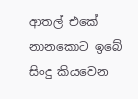ආතල් එකේ නානකොට ඉබේ සිංදු කියවෙන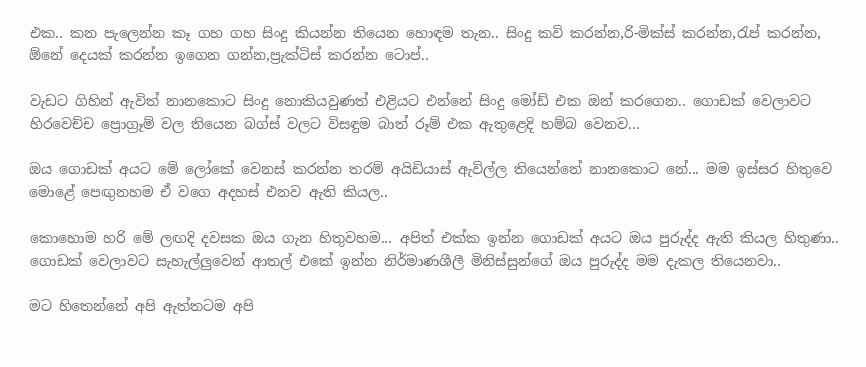එක.. කන පැලෙන්න කෑ ගහ ගහ සිංදු කියන්න තියෙන හොඳම තැන.. සිංදු කවි කරන්න,රි-මික්ස් කරන්න,රැප් කරන්න, ඕනේ දෙයක් කරන්න ඉගෙන ගන්න,ප්‍රැක්ටිස් කරන්න ටොප්..

වැඩට ගිහින් ඇවිත් නානකොට සිංදු නොකියවුණත් එළියට එන්නේ සිංදු මෝඩ් එක ඔන් කරගෙන.. ගොඩක් වෙලාවට හිරවෙච්ච ප්‍රොග්‍රෑම් වල තියෙන බග්ස් වලට විසඳුම බාත් රූම් එක ඇතුළෙදි හම්බ වෙනව...

ඔය ගොඩක් අයට මේ ලෝකේ වෙනස් කරන්න තරම් අයිඩියාස් ඇවිල්ල තියෙන්නේ නානකොට නේ... මම ඉස්සර හිතුවෙ මොළේ පෙඟුනහම ඒ වගෙ අදහස් එනව ඇති කියල..

කොහොම හරි මේ ලඟදි දවසක ඔය ගැන හිතුවහම... අපිත් එක්ක ඉන්න ගොඩක් අයට ඔය පුරුද්ද ඇති කියල හිතුණා.. ගොඩක් වෙලාවට සැහැල්ලුවෙන් ආතල් එකේ ඉන්න නිර්මාණශීලී මිනිස්සුන්ගේ ඔය පුරුද්ද මම දැකල තියෙනවා..

මට හිතෙන්නේ අපි ඇත්තටම අපි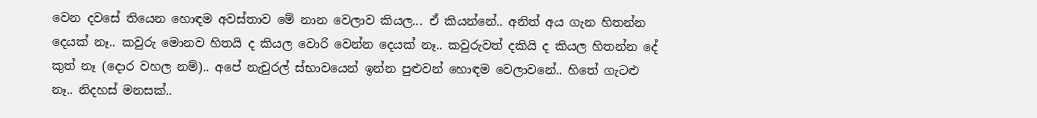වෙන දවසේ තියෙන හොඳම අවස්තාව මේ නාන වෙලාව කියල... ඒ කියන්නේ.. අනිත් අය ගැන හිතන්න දෙයක් නෑ.. කවුරු මොනව හිතයි ද කියල වොරි වෙන්න දෙයක් නෑ.. කවුරුවත් දකියි ද කියල හිතන්න දේ කුත් නෑ (දොර වහල නම්).. අපේ නැචුරල් ස්භාවයෙන් ඉන්න පුළුවන් හොඳම වෙලාවනේ.. හිතේ ගැටළු නෑ.. නිදහස් මනසක්..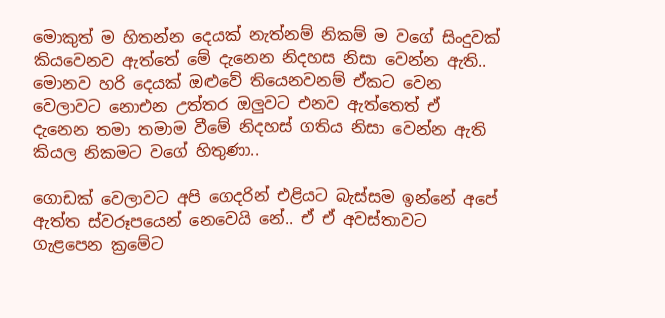මොකුත් ම හිතන්න දෙයක් නැත්නම් නිකම් ම වගේ සිංදුවක් කියවෙනව ඇත්තේ මේ දැනෙන නිදහස නිසා වෙන්න ඇති.. මොනව හරි දෙයක් ඔළුවේ තියෙනවනම් ඒකට වෙන වෙලාවට නොඑන උත්තර ඔලුවට එනව ඇත්තෙත් ඒ දැනෙන තමා තමාම වීමේ නිදහස් ගතිය නිසා වෙන්න ඇති කියල නිකමට වගේ හිතුණා..

ගොඩක් වෙලාවට අපි ගෙදරින් එළියට බැස්සම ඉන්නේ අපේ ඇත්ත ස්වරූපයෙන් නෙවෙයි නේ.. ඒ ඒ අවස්තාවට ගැළපෙන ක්‍රමේට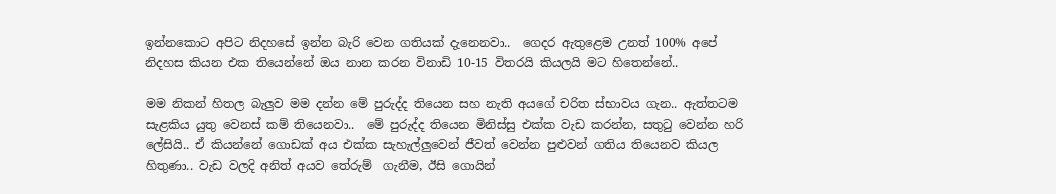ඉන්නකොට අපිට නිදහසේ ඉන්න බැරි වෙන ගතියක් දැනෙනවා..  ගෙදර ඇතුළෙම උනත් 100% අපේ නිදහස කියන එක තියෙන්නේ ඔය නාන කරන විනාඩි 10-15 විතරයි කියලයි මට හිතෙන්නේ..

මම නිකන් හිතල බැලුව මම දන්න මේ පුරුද්ද තියෙන සහ නැති අයගේ චරිත ස්භාවය ගැන.. ඇත්තටම සැළකිය යුතු වෙනස් කම් තියෙනවා..  මේ පුරුද්ද තියෙන මිනිස්සු එක්ක වැඩ කරන්න, සතුටු වෙන්න හරි ලේසියි.. ඒ කියන්නේ ගොඩක් අය එක්ක සැහැල්ලුවෙන් ජීවත් වෙන්න පුළුවන් ගතිය තියෙනව කියල හිතුණා.. වැඩ වලදි අනිත් අයව තේරුම්  ගැනීම, ඊසි ගොයින්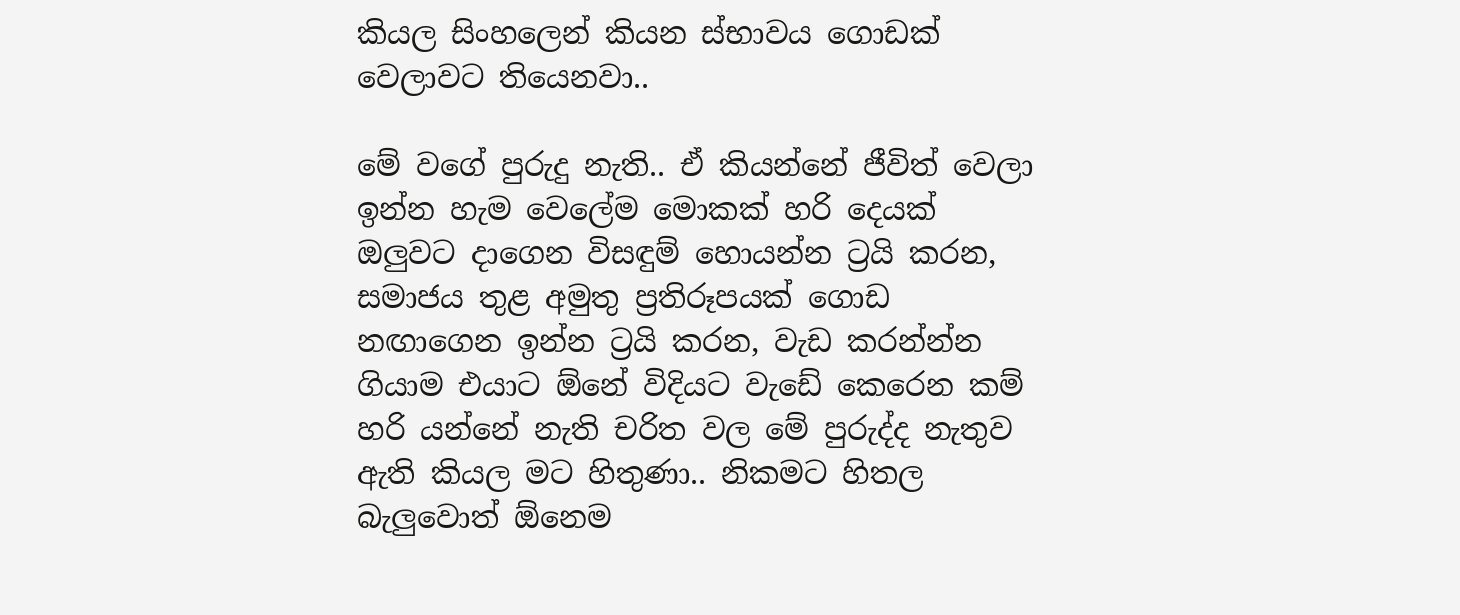කියල සිංහලෙන් කියන ස්භාවය ගොඩක් වෙලාවට තියෙනවා..

මේ වගේ පුරුදු නැති.. ඒ කියන්නේ ජීවිත් වෙලා ඉන්න හැම වෙලේම මොකක් හරි දෙයක් ඔලුවට දාගෙන විසඳුම් හොයන්න ට්‍රයි කරන, සමාජය තුළ අමුතු ප්‍රතිරූපයක් ගොඩ නඟාගෙන ඉන්න ට්‍රයි කරන, වැඩ කරන්න්න ගියාම එයාට ඕනේ විදියට වැඩේ කෙරෙන කම් හරි යන්නේ නැති චරිත වල මේ පුරුද්ද නැතුව ඇති කියල මට හිතුණා.. නිකමට හිතල බැලුවොත් ඕනෙම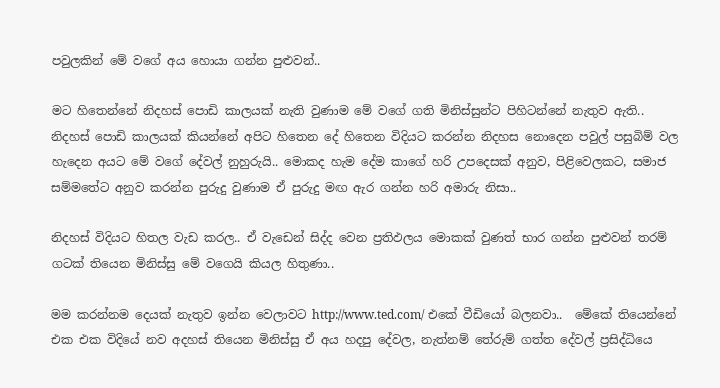පවුලකින් මේ වගේ අය හොයා ගන්න පුළුවන්..

මට හිතෙන්නේ නිදහස් පොඩි කාලයක් නැති වුණාම මේ වගේ ගති මිනිස්සුන්ට පිහිටන්නේ නැතුව ඇති.. නිදහස් පොඩි කාලයක් කියන්නේ අපිට හිතෙන දේ හිතෙන විදියට කරන්න නිදහස නොදෙන පවුල් පසුබිම් වල හැදෙන අයට මේ වගේ දේවල් නුහුරුයි.. මොකද හැම දේම කාගේ හරි උපදෙසක් අනුව, පිළිවෙලකට, සමාජ සම්මතේට අනුව කරන්න පුරුදු වුණාම ඒ පුරුදු මඟ ඇර ගන්න හරි අමාරු නිසා..

නිදහස් විදියට හිතල වැඩ කරල.. ඒ වැඩෙන් සිද්ද වෙන ප්‍රතිඵලය මොකක් වුණත් භාර ගන්න පුළුවන් තරම් ගටක් තියෙන මිනිස්සු මේ වගෙයි කියල හිතුණා..

මම කරන්නම දෙයක් නැතුව ඉන්න වෙලාවට http://www.ted.com/ එකේ වීඩියෝ බලනවා..  මේකේ තියෙන්නේ එක එක විදියේ නව අදහස් තියෙන මිනිස්සු ඒ අය හදපු දේවල, නැත්නම් තේරුම් ගත්ත දේවල් ප්‍රසිද්ධියෙ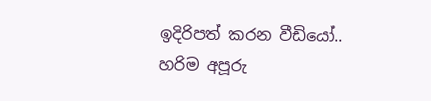ඉදිරිපත් කරන වීඩියෝ.. හරිම අපූරු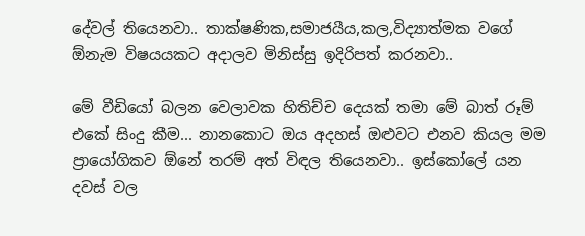දේවල් තියෙනවා.. තාක්ෂණික,සමාජයීය,කල,විද්‍යාත්මක වගේ ඕනැම විෂයයකට අදාලව මිනිස්සු ඉදිරිපත් කරනවා..

මේ වීඩියෝ බලන වෙලාවක හිතිච්ච දෙයක් තමා මේ බාත් රූම් එකේ සිංදු කීම... නානකොට ඔය අදහස් ඔළුවට එනව කියල මම ප්‍රායෝගිකව ඕනේ තරම් අත් විඳල තියෙනවා.. ඉස්කෝලේ යන දවස් වල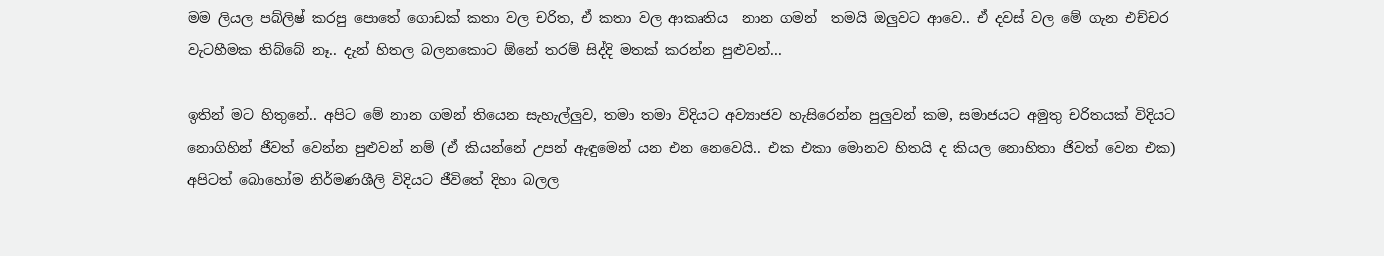මම ලියල පබ්ලිෂ් කරපු පොතේ ගොඩක් කතා වල චරිත, ඒ කතා වල ආකෘතිය  නාන ගමන්  තමයි ඔලුවට ආවෙ.. ඒ දවස් වල මේ ගැන එච්චර වැටහීමක තිබ්බේ නෑ.. දැන් හිතල බලනකොට ඕනේ තරම් සිද්දි මතක් කරන්න පුළුවන්...

ඉතින් මට හිතුනේ.. අපිට මේ නාන ගමන් තියෙන සැහැල්ලුව, තමා තමා විදියට අව්‍යාජව හැසිරෙන්න පුලුවන් කම, සමාජයට අමුතු චරිතයක් විදියට නොගිහින් ජීවත් වෙන්න පුළුවන් නම් (ඒ කියන්නේ උපන් ඇඳුමෙන් යන එන නෙවෙයි.. එක එකා මොනව හිතයි ද කියල නොහිතා ජිවත් වෙන එක)  අපිටත් බොහෝම නිර්මණශීලි විදියට ජීවිතේ දිහා බලල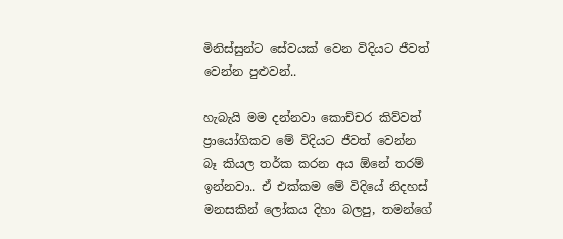මිනිස්සුන්ට සේවයක් වෙන විදියට ජීවත් වෙන්න පුළුවන්..

හැබැයි මම දන්නවා කොච්චර කිව්වත් ප්‍රායෝගිකව මේ විදියට ජීවත් වෙන්න බෑ කියල තර්ක කරන අය ඕනේ තරම් ඉන්නවා.. ඒ එක්කම මේ විදියේ නිදහස් මනසකින් ලෝකය දිහා බලපු, තමන්ගේ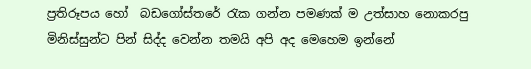ප්‍රතිරූපය හෝ  බඩගෝස්තරේ රැක ගන්න පමණක් ම උත්සාහ නොකරපු මිනිස්සුන්ට පින් සිද්ද වෙන්න තමයි අපි අද මෙහෙම ඉන්නේ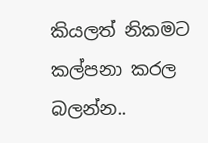කියලත් නිකමට කල්පනා කරල බලන්න..